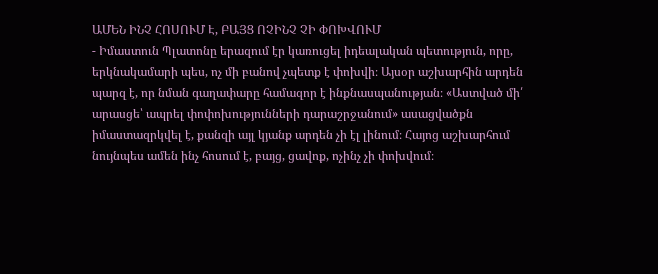ԱՄԵՆ ԻՆՉ ՀՈՍՈՒՄ Է, ԲԱՅՑ ՈՉԻՆՉ ՉԻ ՓՈԽՎՈՒՄ
- Իմաստուն Պլատոնը երազում էր կառուցել իդեալական պետություն, որը, երկնակամարի պես, ոչ մի բանով չպետք է փոխվի։ Այսօր աշխարհին արդեն պարզ է, որ նման գաղափարը համազոր է ինքնասպանության։ «Աստված մի՛ արասցե՝ ապրել փոփոխությունների դարաշրջանում» ասացվածքն իմաստազրկվել է, քանզի այլ կյանք արդեն չի էլ լինում։ Հայոց աշխարհում նույնպես ամեն ինչ հոսում է, բայց, ցավոք, ոչինչ չի փոխվում։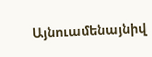Այնուամենայնիվ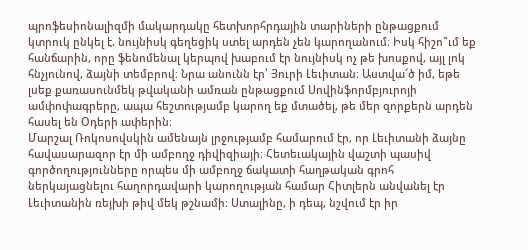պրոֆեսիոնալիզմի մակարդակը հետխորհրդային տարիների ընթացքում կտրուկ ընկել է. նույնիսկ գեղեցիկ ստել արդեն չեն կարողանում։ Իսկ հիշո՞ւմ եք հանճարին, որը ֆենոմենալ կերպով խաբում էր նույնիսկ ոչ թե խոսքով, այլ լոկ հնչյունով, ձայնի տեմբրով։ Նրա անունն էր՝ Յուրի Լեւիտան։ Աստվա՜ծ իմ, եթե լսեք քառասունմեկ թվականի ամռան ընթացքում Սովինֆորմբյուրոյի ամփոփագրերը, ապա հեշտությամբ կարող եք մտածել, թե մեր զորքերն արդեն հասել են Օդերի ափերին։
Մարշալ Ռոկոսովսկին ամենայն լրջությամբ համարում էր, որ Լեւիտանի ձայնը հավասարազոր էր մի ամբողջ դիվիզիայի։ Հետեւակային վաշտի պասիվ գործողությունները որպես մի ամբողջ ճակատի հաղթական գրոհ ներկայացնելու հաղորդավարի կարողության համար Հիտլերն անվանել էր Լեւիտանին ռեյխի թիվ մեկ թշնամի։ Ստալինը, ի դեպ, նշվում էր իր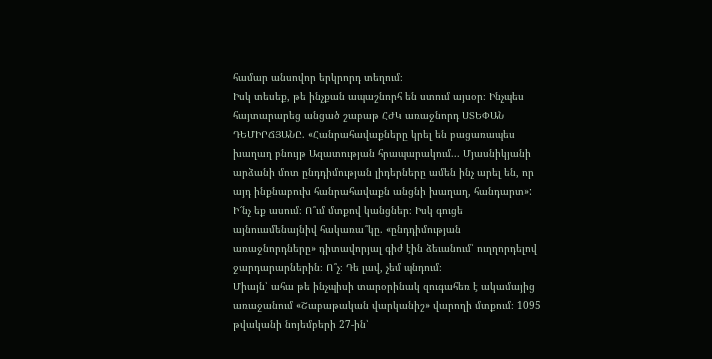համար անսովոր երկրորդ տեղում։
Իսկ տեսեք, թե ինչքան ապաշնորհ են ստում այսօր։ Ինչպես հայտարարեց անցած շաբաթ ՀԺԿ առաջնորդ ՍՏԵՓԱՆ ԴԵՄԻՐՃՅԱՆԸ. «Հանրահավաքները կրել են բացառապես խաղաղ բնույթ Ազատության հրապարակում... Մյասնիկյանի արձանի մոտ ընդդիմության լիդերները ամեն ինչ արել են, որ այդ ինքնաբուխ հանրահավաքն անցնի խաղաղ, հանդարտ»:
Ի՜նչ եք ասում։ Ո՞ւմ մտքով կանցներ։ Իսկ գուցե այնուամենայնիվ հակառա՞կը. «ընդդիմության առաջնորդները» դիտավորյալ գիժ էին ձեւանում՝ ուղղորդելով ջարդարարներին։ Ո՞չ։ Դե լավ, չեմ պնդում։
Միայն՝ ահա թե ինչպիսի տարօրինակ զուգահեռ է ակամայից առաջանում «Շաբաթական վարկանիշ» վարողի մտքում։ 1095 թվականի նոյեմբերի 27-ին՝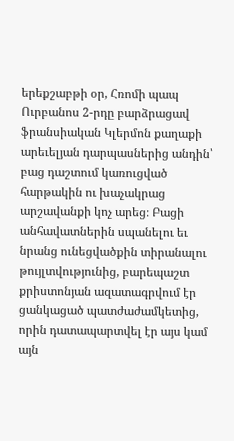երեքշաբթի օր, Հռոմի պապ Ուրբանոս 2-րդը բարձրացավ ֆրանսիական Կլերմոն քաղաքի արեւելյան դարպասներից անդին՝ բաց դաշտում կառուցված հարթակին ու խաչակրաց արշավանքի կոչ արեց։ Բացի անհավատներին սպանելու եւ նրանց ունեցվածքին տիրանալու թույլտվությունից, բարեպաշտ քրիստոնյան ազատագրվում էր ցանկացած պատժաժամկետից, որին դատապարտվել էր այս կամ այն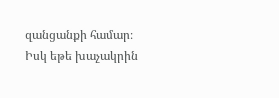զանցանքի համար։ Իսկ եթե խաչակրին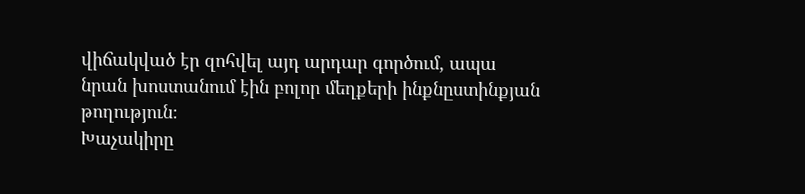վիճակված էր զոհվել այդ արդար գործում, ապա նրան խոստանում էին բոլոր մեղքերի ինքնըստինքյան թողություն։
Խաչակիրը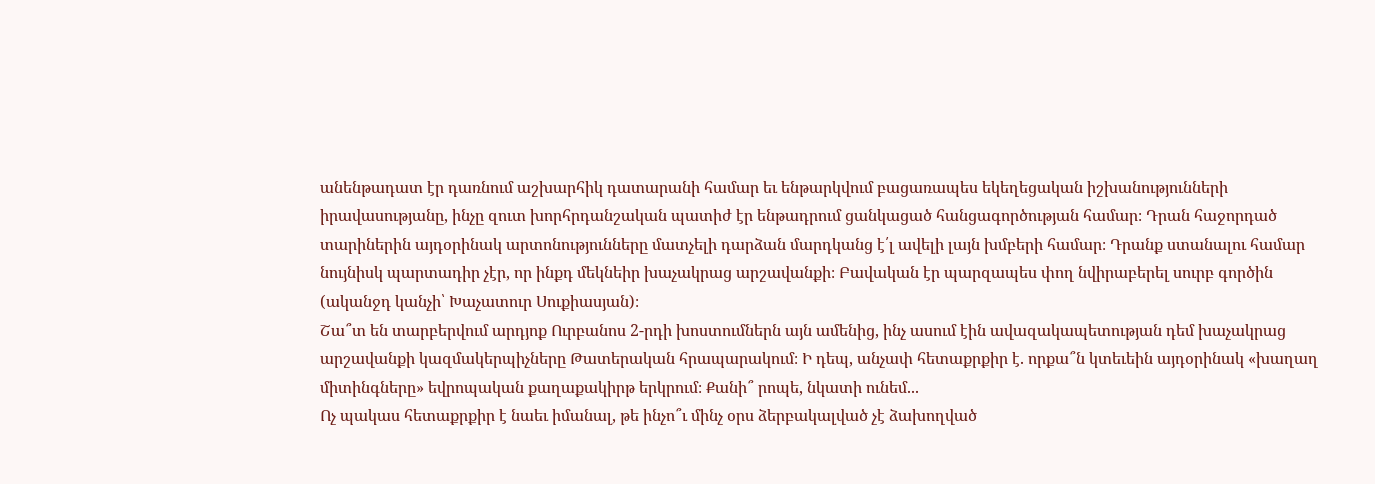անենթադատ էր դառնում աշխարհիկ դատարանի համար եւ ենթարկվում բացառապես եկեղեցական իշխանությունների իրավասությանը, ինչը զուտ խորհրդանշական պատիժ էր ենթադրում ցանկացած հանցագործության համար։ Դրան հաջորդած տարիներին այդօրինակ արտոնությունները մատչելի դարձան մարդկանց է՛լ ավելի լայն խմբերի համար։ Դրանք ստանալու համար նույնիսկ պարտադիր չէր, որ ինքդ մեկնեիր խաչակրաց արշավանքի։ Բավական էր պարզապես փող նվիրաբերել սուրբ գործին (ականջդ կանչի՝ Խաչատուր Սուքիասյան)։
Շա՞տ են տարբերվում արդյոք Ուրբանոս 2-րդի խոստումներն այն ամենից, ինչ ասում էին ավազակապետության դեմ խաչակրաց արշավանքի կազմակերպիչները Թատերական հրապարակում։ Ի դեպ, անչափ հետաքրքիր է. որքա՞ն կտեւեին այդօրինակ «խաղաղ միտինգները» եվրոպական քաղաքակիրթ երկրում։ Քանի՞ րոպե, նկատի ունեմ...
Ոչ պակաս հետաքրքիր է նաեւ իմանալ, թե ինչո՞ւ մինչ օրս ձերբակալված չէ ձախողված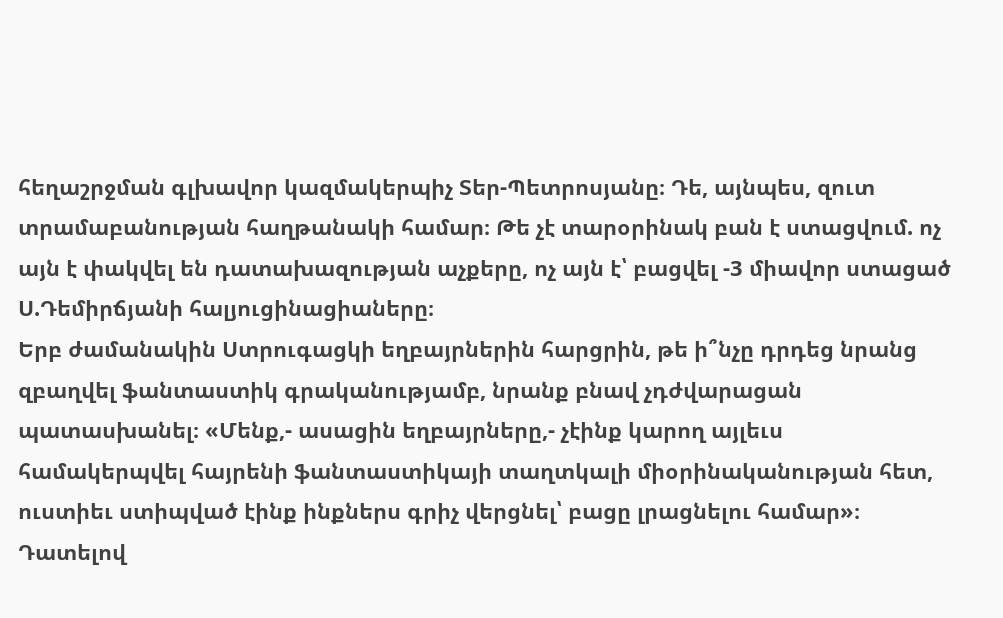հեղաշրջման գլխավոր կազմակերպիչ Տեր-Պետրոսյանը։ Դե, այնպես, զուտ տրամաբանության հաղթանակի համար։ Թե չէ տարօրինակ բան է ստացվում. ոչ այն է փակվել են դատախազության աչքերը, ոչ այն է՝ բացվել -3 միավոր ստացած Ս.Դեմիրճյանի հալյուցինացիաները։
Երբ ժամանակին Ստրուգացկի եղբայրներին հարցրին, թե ի՞նչը դրդեց նրանց զբաղվել ֆանտաստիկ գրականությամբ, նրանք բնավ չդժվարացան պատասխանել։ «Մենք,- ասացին եղբայրները,- չէինք կարող այլեւս համակերպվել հայրենի ֆանտաստիկայի տաղտկալի միօրինականության հետ, ուստիեւ ստիպված էինք ինքներս գրիչ վերցնել՝ բացը լրացնելու համար»։
Դատելով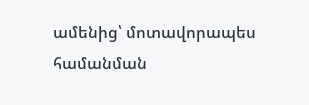ամենից՝ մոտավորապես համանման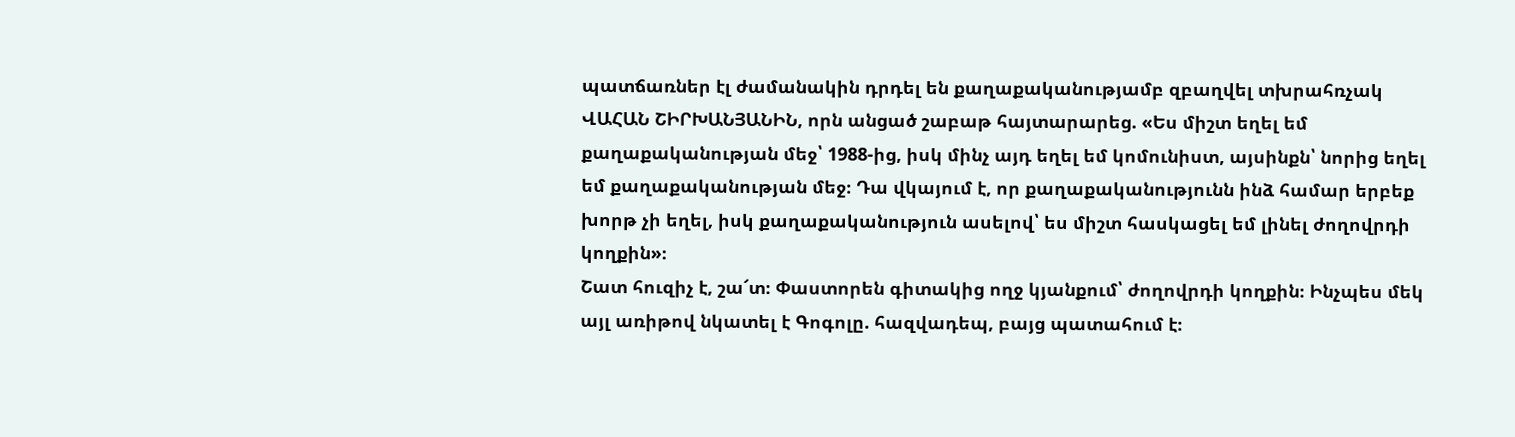պատճառներ էլ ժամանակին դրդել են քաղաքականությամբ զբաղվել տխրահռչակ ՎԱՀԱՆ ՇԻՐԽԱՆՅԱՆԻՆ, որն անցած շաբաթ հայտարարեց. «Ես միշտ եղել եմ քաղաքականության մեջ՝ 1988-ից, իսկ մինչ այդ եղել եմ կոմունիստ, այսինքն՝ նորից եղել եմ քաղաքականության մեջ։ Դա վկայում է, որ քաղաքականությունն ինձ համար երբեք խորթ չի եղել, իսկ քաղաքականություն ասելով՝ ես միշտ հասկացել եմ լինել ժողովրդի կողքին»։
Շատ հուզիչ է, շա՜տ։ Փաստորեն գիտակից ողջ կյանքում՝ ժողովրդի կողքին։ Ինչպես մեկ այլ առիթով նկատել է Գոգոլը. հազվադեպ, բայց պատահում է։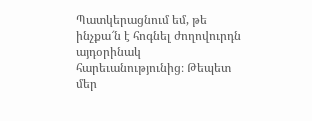Պատկերացնում եմ, թե ինչքա՜ն է հոգնել ժողովուրդն այդօրինակ հարեւանությունից։ Թեպետ մեր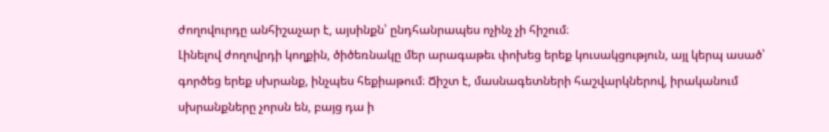ժողովուրդը անհիշաչար է, այսինքն՝ ընդհանրապես ոչինչ չի հիշում։
Լինելով ժողովրդի կողքին, ծիծեռնակը մեր արագաթեւ փոխեց երեք կուսակցություն, այլ կերպ ասած՝ գործեց երեք սխրանք, ինչպես հեքիաթում։ Ճիշտ է, մասնագետների հաշվարկներով, իրականում սխրանքները չորսն են, բայց դա ի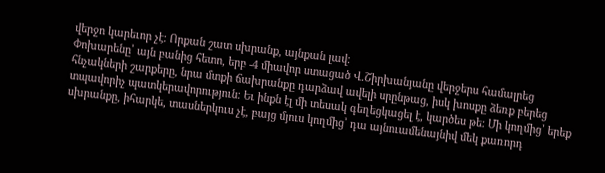վերջո կարեւոր չէ։ Որքան շատ սխրանք, այնքան լավ։
Փոխարենը՝ այն բանից հետո, երբ -4 միավոր ստացած Վ.Շիրխանյանը վերջերս համալրեց հնչակների շարքերը, նրա մտքի ճախրանքը դարձավ ավելի սրընթաց, իսկ խոսքը ձեռք բերեց տպավորիչ պատկերավորություն։ Եւ ինքն էլ մի տեսակ գեղեցկացել է, կարծես թե։ Մի կողմից՝ երեք սխրանքը, իհարկե, տասներկուս չէ, բայց մյուս կողմից՝ դա այնուամենայնիվ մեկ քառորդ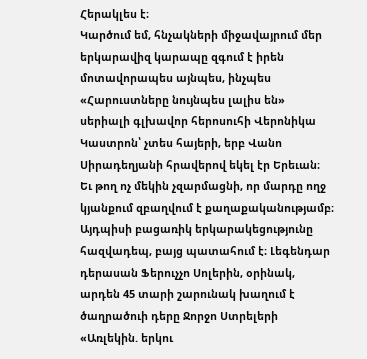Հերակլես է։
Կարծում եմ, հնչակների միջավայրում մեր երկարավիզ կարապը զգում է իրեն մոտավորապես այնպես, ինչպես «Հարուստները նույնպես լալիս են» սերիալի գլխավոր հերոսուհի Վերոնիկա Կաստրոն՝ չտես հայերի, երբ Վանո Սիրադեղյանի հրավերով եկել էր Երեւան։
Եւ թող ոչ մեկին չզարմացնի, որ մարդը ողջ կյանքում զբաղվում է քաղաքականությամբ։ Այդպիսի բացառիկ երկարակեցությունը հազվադեպ, բայց պատահում է։ Լեգենդար դերասան Ֆերուչչո Սոլերին, օրինակ, արդեն 45 տարի շարունակ խաղում է ծաղրածուի դերը Ջորջո Ստրելերի «Առլեկին. երկու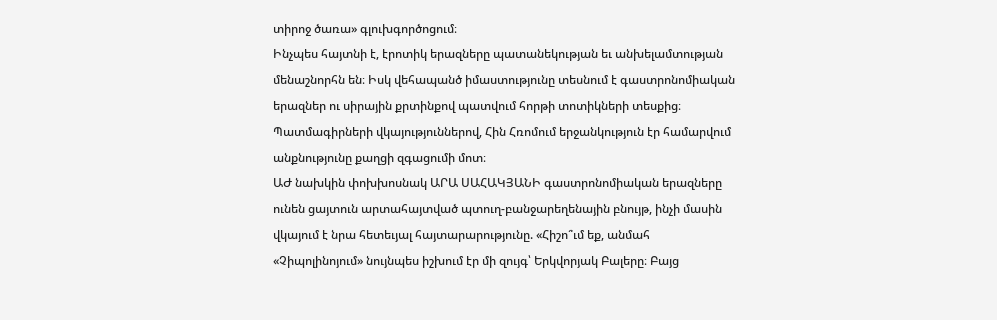տիրոջ ծառա» գլուխգործոցում։
Ինչպես հայտնի է, էրոտիկ երազները պատանեկության եւ անխելամտության մենաշնորհն են։ Իսկ վեհապանծ իմաստությունը տեսնում է գաստրոնոմիական երազներ ու սիրային քրտինքով պատվում հորթի տոտիկների տեսքից։ Պատմագիրների վկայություններով, Հին Հռոմում երջանկություն էր համարվում անքնությունը քաղցի զգացումի մոտ։
ԱԺ նախկին փոխխոսնակ ԱՐԱ ՍԱՀԱԿՅԱՆԻ գաստրոնոմիական երազները ունեն ցայտուն արտահայտված պտուղ-բանջարեղենային բնույթ, ինչի մասին վկայում է նրա հետեւյալ հայտարարությունը. «Հիշո՞ւմ եք, անմահ «Չիպոլինոյում» նույնպես իշխում էր մի զույգ՝ Երկվորյակ Բալերը։ Բայց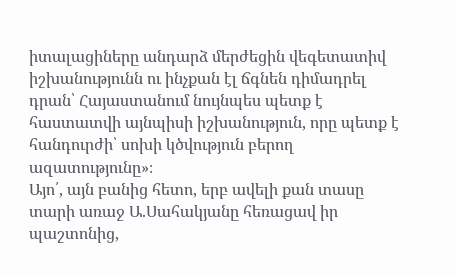իտալացիները անդարձ մերժեցին վեգետատիվ իշխանությունն ու ինչքան էլ ճգնեն դիմադրել դրան՝ Հայաստանում նույնպես պետք է հաստատվի այնպիսի իշխանություն, որը պետք է հանդուրժի՝ սոխի կծվություն բերող ազատությունը»։
Այո՛, այն բանից հետո, երբ ավելի քան տասը տարի առաջ Ա.Սահակյանը հեռացավ իր պաշտոնից,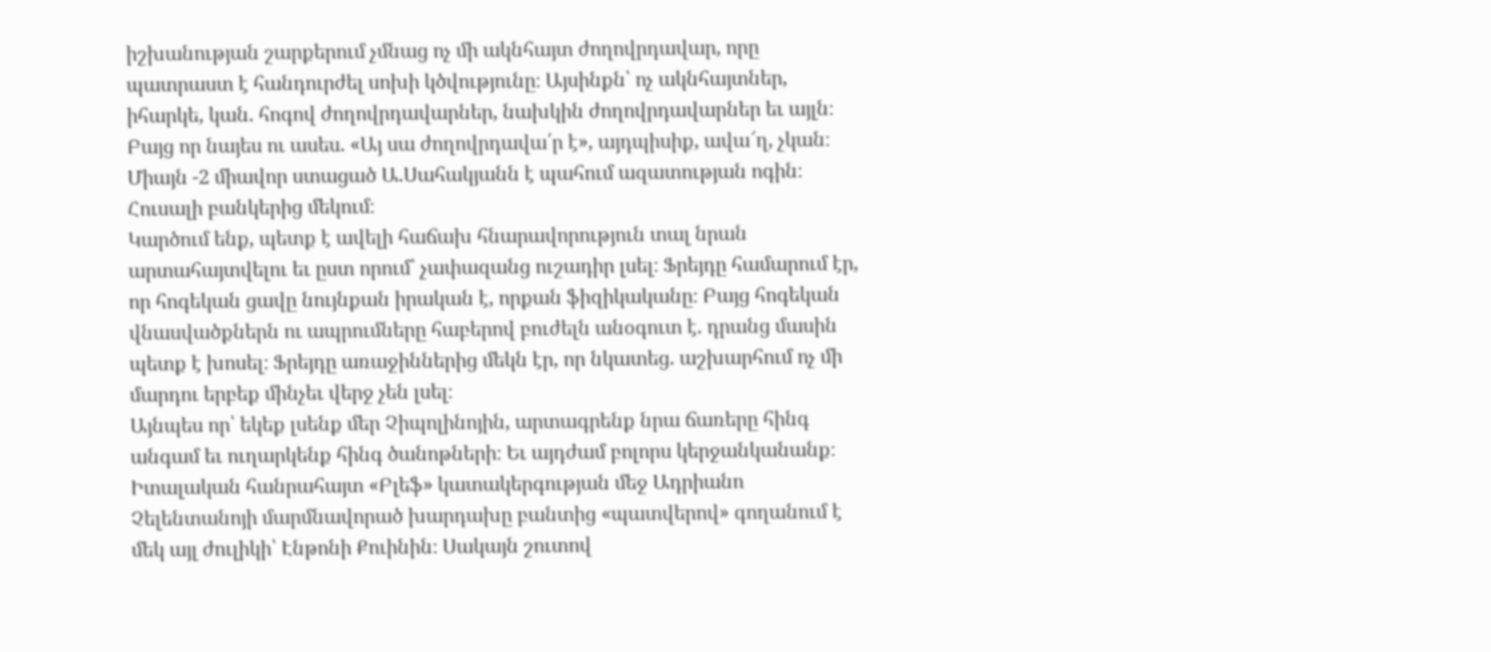իշխանության շարքերում չմնաց ոչ մի ակնհայտ ժողովրդավար, որը պատրաստ է հանդուրժել սոխի կծվությունը։ Այսինքն՝ ոչ ակնհայտներ, իհարկե, կան. հոգով ժողովրդավարներ, նախկին ժողովրդավարներ եւ այլն։ Բայց որ նայես ու ասես. «Այ սա ժողովրդավա՛ր է», այդպիսիք, ավա՜ղ, չկան։ Միայն -2 միավոր ստացած Ա.Սահակյանն է պահում ազատության ոգին։ Հուսալի բանկերից մեկում։
Կարծում ենք, պետք է ավելի հաճախ հնարավորություն տալ նրան արտահայտվելու եւ ըստ որում՝ չափազանց ուշադիր լսել։ Ֆրեյդը համարում էր, որ հոգեկան ցավը նույնքան իրական է, որքան ֆիզիկականը։ Բայց հոգեկան վնասվածքներն ու ապրումները հաբերով բուժելն անօգուտ է. դրանց մասին պետք է խոսել։ Ֆրեյդը առաջիններից մեկն էր, որ նկատեց. աշխարհում ոչ մի մարդու երբեք մինչեւ վերջ չեն լսել։
Այնպես որ՝ եկեք լսենք մեր Չիպոլինոյին, արտագրենք նրա ճառերը հինգ անգամ եւ ուղարկենք հինգ ծանոթների։ Եւ այդժամ բոլորս կերջանկանանք։
Իտալական հանրահայտ «Բլեֆ» կատակերգության մեջ Ադրիանո Չելենտանոյի մարմնավորած խարդախը բանտից «պատվերով» գողանում է մեկ այլ ժուլիկի՝ Էնթոնի Քուինին։ Սակայն շուտով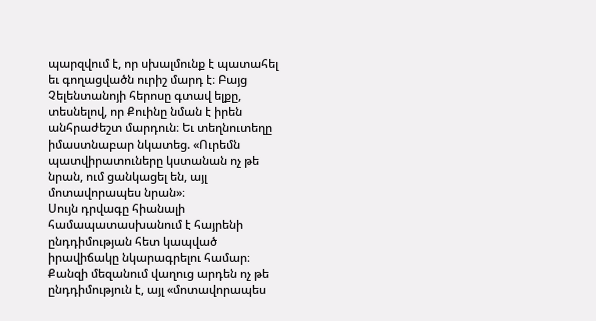պարզվում է, որ սխալմունք է պատահել եւ գողացվածն ուրիշ մարդ է։ Բայց Չելենտանոյի հերոսը գտավ ելքը, տեսնելով, որ Քուինը նման է իրեն անհրաժեշտ մարդուն։ Եւ տեղնուտեղը իմաստնաբար նկատեց. «Ուրեմն պատվիրատուները կստանան ոչ թե նրան, ում ցանկացել են, այլ մոտավորապես նրան»։
Սույն դրվագը հիանալի համապատասխանում է հայրենի ընդդիմության հետ կապված իրավիճակը նկարագրելու համար։ Քանզի մեզանում վաղուց արդեն ոչ թե ընդդիմություն է, այլ «մոտավորապես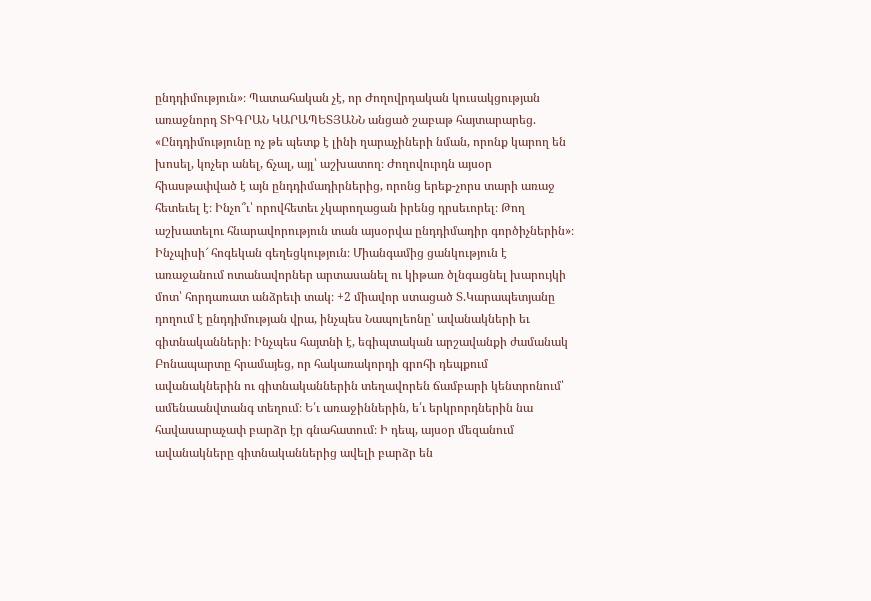ընդդիմություն»։ Պատահական չէ, որ Ժողովրդական կուսակցության առաջնորդ ՏԻԳՐԱՆ ԿԱՐԱՊԵՏՅԱՆՆ անցած շաբաթ հայտարարեց. «Ընդդիմությունը ոչ թե պետք է լինի ղարաչիների նման, որոնք կարող են խոսել, կոչեր անել, ճչալ, այլ՝ աշխատող։ Ժողովուրդն այսօր հիասթափված է այն ընդդիմադիրներից, որոնց երեք-չորս տարի առաջ հետեւել է։ Ինչո՞ւ՝ որովհետեւ չկարողացան իրենց դրսեւորել։ Թող աշխատելու հնարավորություն տան այսօրվա ընդդիմադիր գործիչներին»։
Ինչպիսի՜ հոգեկան գեղեցկություն։ Միանգամից ցանկություն է առաջանում ոտանավորներ արտասանել ու կիթառ ծլնգացնել խարույկի մոտ՝ հորդառատ անձրեւի տակ։ +2 միավոր ստացած Տ.Կարապետյանը դողում է ընդդիմության վրա, ինչպես Նապոլեոնը՝ ավանակների եւ գիտնականների։ Ինչպես հայտնի է, եգիպտական արշավանքի ժամանակ Բոնապարտը հրամայեց, որ հակառակորդի գրոհի դեպքում ավանակներին ու գիտնականներին տեղավորեն ճամբարի կենտրոնում՝ ամենաանվտանգ տեղում։ Ե՛ւ առաջիններին, ե՛ւ երկրորդներին նա հավասարաչափ բարձր էր գնահատում։ Ի դեպ, այսօր մեզանում ավանակները գիտնականներից ավելի բարձր են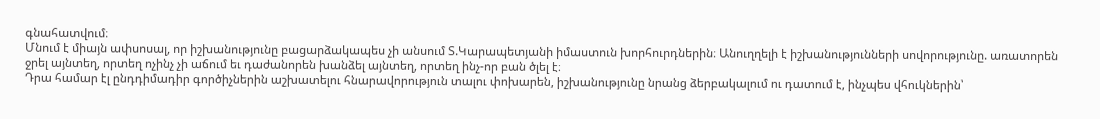գնահատվում։
Մնում է միայն ափսոսալ, որ իշխանությունը բացարձակապես չի անսում Տ.Կարապետյանի իմաստուն խորհուրդներին։ Անուղղելի է իշխանությունների սովորությունը. առատորեն ջրել այնտեղ, որտեղ ոչինչ չի աճում եւ դաժանորեն խանձել այնտեղ, որտեղ ինչ-որ բան ծլել է։
Դրա համար էլ ընդդիմադիր գործիչներին աշխատելու հնարավորություն տալու փոխարեն, իշխանությունը նրանց ձերբակալում ու դատում է, ինչպես վհուկներին՝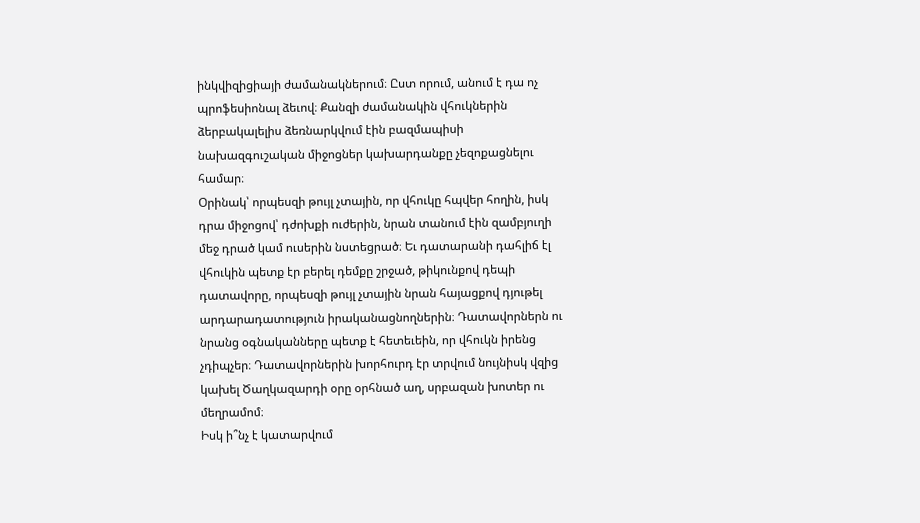ինկվիզիցիայի ժամանակներում։ Ըստ որում, անում է դա ոչ պրոֆեսիոնալ ձեւով։ Քանզի ժամանակին վհուկներին ձերբակալելիս ձեռնարկվում էին բազմապիսի նախազգուշական միջոցներ կախարդանքը չեզոքացնելու համար։
Օրինակ՝ որպեսզի թույլ չտային, որ վհուկը հպվեր հողին, իսկ դրա միջոցով՝ դժոխքի ուժերին, նրան տանում էին զամբյուղի մեջ դրած կամ ուսերին նստեցրած։ Եւ դատարանի դահլիճ էլ վհուկին պետք էր բերել դեմքը շրջած, թիկունքով դեպի դատավորը, որպեսզի թույլ չտային նրան հայացքով դյութել արդարադատություն իրականացնողներին։ Դատավորներն ու նրանց օգնականները պետք է հետեւեին, որ վհուկն իրենց չդիպչեր։ Դատավորներին խորհուրդ էր տրվում նույնիսկ վզից կախել Ծաղկազարդի օրը օրհնած աղ, սրբազան խոտեր ու մեղրամոմ։
Իսկ ի՞նչ է կատարվում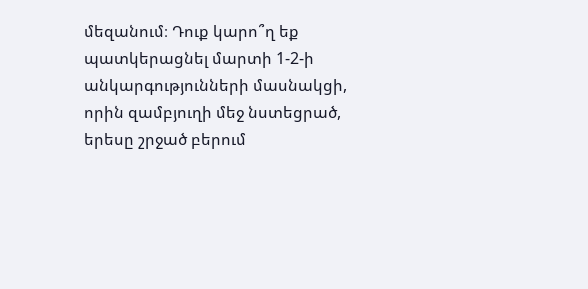մեզանում։ Դուք կարո՞ղ եք պատկերացնել մարտի 1-2-ի անկարգությունների մասնակցի, որին զամբյուղի մեջ նստեցրած, երեսը շրջած բերում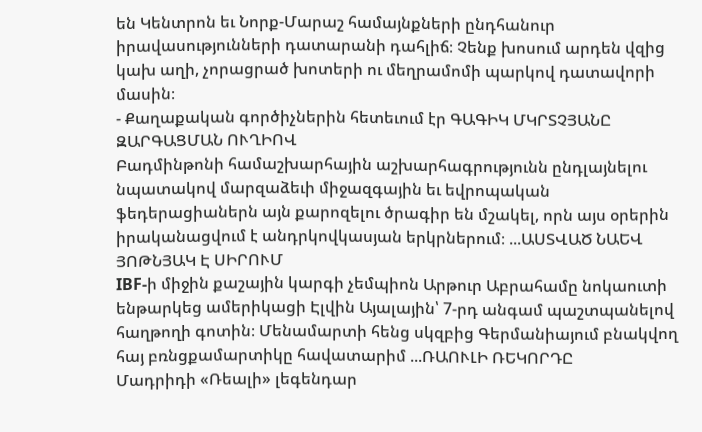են Կենտրոն եւ Նորք-Մարաշ համայնքների ընդհանուր իրավասությունների դատարանի դահլիճ։ Չենք խոսում արդեն վզից կախ աղի, չորացրած խոտերի ու մեղրամոմի պարկով դատավորի մասին։
- Քաղաքական գործիչներին հետեւում էր ԳԱԳԻԿ ՄԿՐՏՉՅԱՆԸ
ԶԱՐԳԱՑՄԱՆ ՈՒՂԻՈՎ
Բադմինթոնի համաշխարհային աշխարհագրությունն ընդլայնելու նպատակով մարզաձեւի միջազգային եւ եվրոպական ֆեդերացիաներն այն քարոզելու ծրագիր են մշակել, որն այս օրերին իրականացվում է անդրկովկասյան երկրներում։ ...ԱՍՏՎԱԾ ՆԱԵՎ ՅՈԹՆՅԱԿ Է ՍԻՐՈՒՄ
IBF-ի միջին քաշային կարգի չեմպիոն Արթուր Աբրահամը նոկաուտի ենթարկեց ամերիկացի Էլվին Այալային՝ 7-րդ անգամ պաշտպանելով հաղթողի գոտին։ Մենամարտի հենց սկզբից Գերմանիայում բնակվող հայ բռնցքամարտիկը հավատարիմ ...ՌԱՈՒԼԻ ՌԵԿՈՐԴԸ
Մադրիդի «Ռեալի» լեգենդար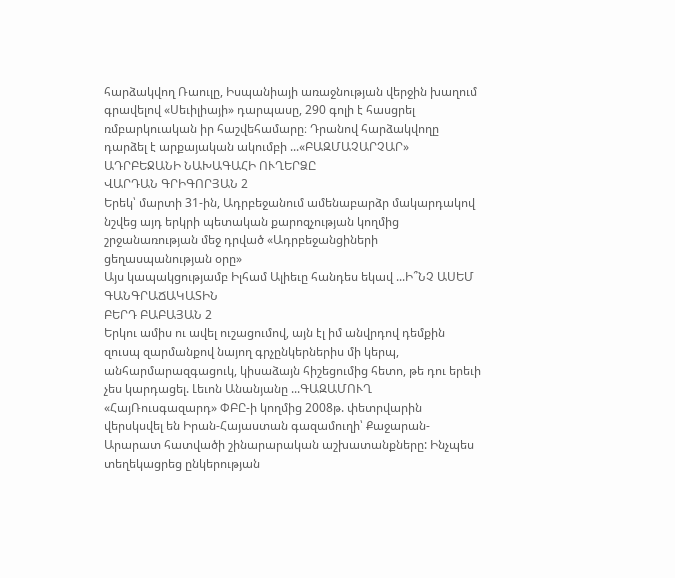հարձակվող Ռաուլը, Իսպանիայի առաջնության վերջին խաղում գրավելով «Սեւիլիայի» դարպասը, 290 գոլի է հասցրել ռմբարկուական իր հաշվեհամարը։ Դրանով հարձակվողը դարձել է արքայական ակումբի ...«ԲԱԶՄԱՉԱՐՉԱՐ» ԱԴՐԲԵՋԱՆԻ ՆԱԽԱԳԱՀԻ ՈՒՂԵՐՁԸ
ՎԱՐԴԱՆ ԳՐԻԳՈՐՅԱՆ 2
Երեկ՝ մարտի 31-ին, Ադրբեջանում ամենաբարձր մակարդակով նշվեց այդ երկրի պետական քարոզչության կողմից շրջանառության մեջ դրված «Ադրբեջանցիների ցեղասպանության օրը»
Այս կապակցությամբ Իլհամ Ալիեւը հանդես եկավ ...Ի՞ՆՉ ԱՍԵՄ ԳԱՆԳՐԱՃԱԿԱՏԻՆ
ԲԵՐԴ ԲԱԲԱՅԱՆ 2
Երկու ամիս ու ավել ուշացումով, այն էլ իմ անվրդով դեմքին զուսպ զարմանքով նայող գրչընկերներիս մի կերպ, անհարմարազգացուկ, կիսաձայն հիշեցումից հետո, թե դու երեւի չես կարդացել. Լեւոն Անանյանը ...ԳԱԶԱՄՈՒՂ
«ՀայՌուսգազարդ» ՓԲԸ-ի կողմից 2008թ. փետրվարին վերսկսվել են Իրան-Հայաստան գազամուղի՝ Քաջարան-Արարատ հատվածի շինարարական աշխատանքները: Ինչպես տեղեկացրեց ընկերության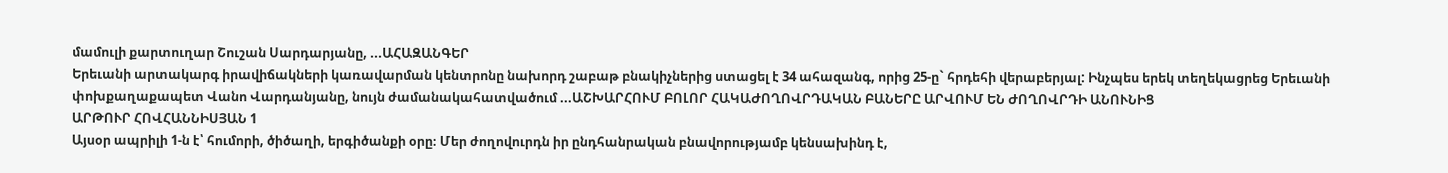մամուլի քարտուղար Շուշան Սարդարյանը, ...ԱՀԱԶԱՆԳԵՐ
Երեւանի արտակարգ իրավիճակների կառավարման կենտրոնը նախորդ շաբաթ բնակիչներից ստացել է 34 ահազանգ, որից 25-ը` հրդեհի վերաբերյալ: Ինչպես երեկ տեղեկացրեց Երեւանի փոխքաղաքապետ Վանո Վարդանյանը, նույն ժամանակահատվածում ...ԱՇԽԱՐՀՈՒՄ ԲՈԼՈՐ ՀԱԿԱԺՈՂՈՎՐԴԱԿԱՆ ԲԱՆԵՐԸ ԱՐՎՈՒՄ ԵՆ ԺՈՂՈՎՐԴԻ ԱՆՈՒՆԻՑ
ԱՐԹՈՒՐ ՀՈՎՀԱՆՆԻՍՅԱՆ 1
Այսօր ապրիլի 1-ն է՝ հումորի, ծիծաղի, երգիծանքի օրը։ Մեր ժողովուրդն իր ընդհանրական բնավորությամբ կենսախինդ է,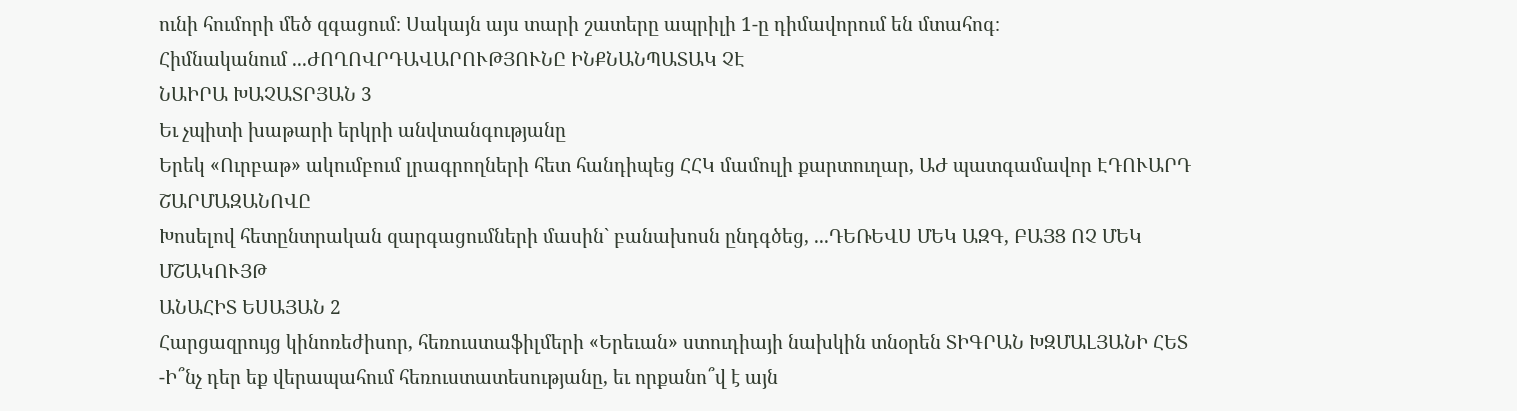ունի հումորի մեծ զգացում։ Սակայն այս տարի շատերը ապրիլի 1-ը դիմավորում են մտահոգ։
Հիմնականում ...ԺՈՂՈՎՐԴԱՎԱՐՈՒԹՅՈՒՆԸ ԻՆՔՆԱՆՊԱՏԱԿ ՉԷ
ՆԱԻՐԱ ԽԱՉԱՏՐՅԱՆ 3
Եւ չպիտի խաթարի երկրի անվտանգությանը
Երեկ «Ուրբաթ» ակումբում լրագրողների հետ հանդիպեց ՀՀԿ մամուլի քարտուղար, ԱԺ պատգամավոր ԷԴՈՒԱՐԴ ՇԱՐՄԱԶԱՆՈՎԸ
Խոսելով հետընտրական զարգացումների մասին` բանախոսն ընդգծեց, ...ԴԵՌԵՎՍ ՄԵԿ ԱԶԳ, ԲԱՅՑ ՈՉ ՄԵԿ ՄՇԱԿՈՒՅԹ
ԱՆԱՀԻՏ ԵՍԱՅԱՆ 2
Հարցազրույց կինոռեժիսոր, հեռուստաֆիլմերի «Երեւան» ստուդիայի նախկին տնօրեն ՏԻԳՐԱՆ ԽԶՄԱԼՅԱՆԻ ՀԵՏ
-Ի՞նչ դեր եք վերապահում հեռուստատեսությանը, եւ որքանո՞վ է այն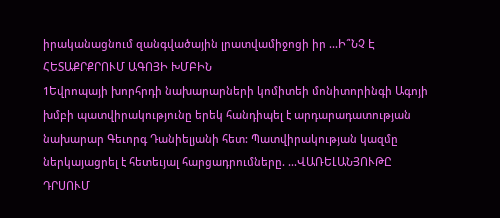իրականացնում զանգվածային լրատվամիջոցի իր ...Ի՞ՆՉ Է ՀԵՏԱՔՐՔՐՈՒՄ ԱԳՈՅԻ ԽՄԲԻՆ
1Եվրոպայի խորհրդի նախարարների կոմիտեի մոնիտորինգի Ագոյի խմբի պատվիրակությունը երեկ հանդիպել է արդարադատության նախարար Գեւորգ Դանիելյանի հետ: Պատվիրակության կազմը ներկայացրել է հետեւյալ հարցադրումները. ...ՎԱՌԵԼԱՆՅՈՒԹԸ ԴՐՍՈՒՄ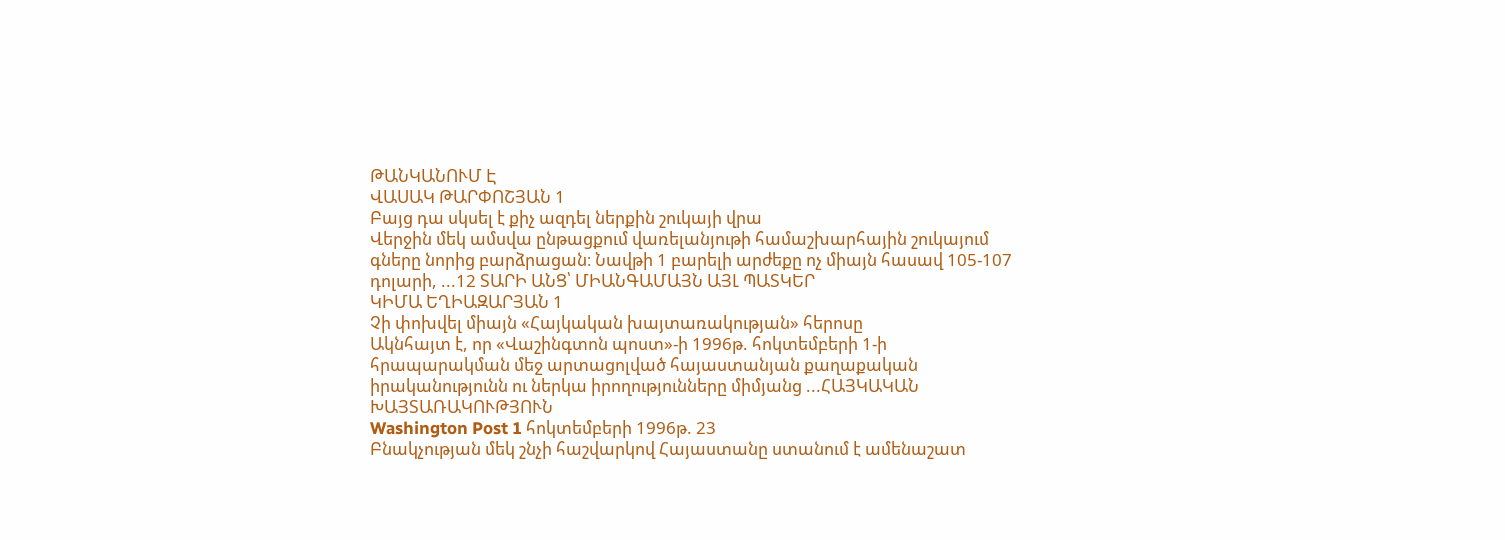ԹԱՆԿԱՆՈՒՄ Է
ՎԱՍԱԿ ԹԱՐՓՈՇՅԱՆ 1
Բայց դա սկսել է քիչ ազդել ներքին շուկայի վրա
Վերջին մեկ ամսվա ընթացքում վառելանյութի համաշխարհային շուկայում գները նորից բարձրացան։ Նավթի 1 բարելի արժեքը ոչ միայն հասավ 105-107 դոլարի, ...12 ՏԱՐԻ ԱՆՑ՝ ՄԻԱՆԳԱՄԱՅՆ ԱՅԼ ՊԱՏԿԵՐ
ԿԻՄԱ ԵՂԻԱԶԱՐՅԱՆ 1
Չի փոխվել միայն «Հայկական խայտառակության» հերոսը
Ակնհայտ է, որ «Վաշինգտոն պոստ»-ի 1996թ. հոկտեմբերի 1-ի հրապարակման մեջ արտացոլված հայաստանյան քաղաքական իրականությունն ու ներկա իրողությունները միմյանց ...ՀԱՅԿԱԿԱՆ ԽԱՅՏԱՌԱԿՈՒԹՅՈՒՆ
Washington Post 1 հոկտեմբերի 1996թ. 23
Բնակչության մեկ շնչի հաշվարկով Հայաստանը ստանում է ամենաշատ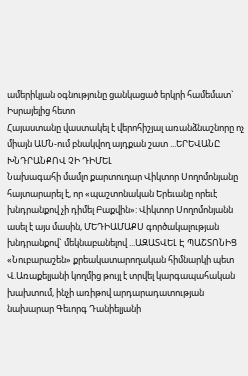ամերիկյան օգնությունը ցանկացած երկրի համեմատ` Իսրայելից հետո
Հայաստանը վաստակել է վերոհիշյալ առանձնաշնորը ոչ միայն ԱՄՆ-ում բնակվող այդքան շատ ...ԵՐԵՎԱՆԸ ԽՆԴՐԱՆՔՈՎ ՉԻ ԴԻՄԵԼ
Նախագահի մամլո քարտուղար Վիկտոր Սողոմոնյանը հայտարարել է, որ «պաշտոնական Երեւանը որեւէ խնդրանքով չի դիմել Բաքվին»: Վիկտոր Սողոմոնյանն ասել է այս մասին, ՄԵԴԻԱՄԱՔՍ գործակալության խնդրանքով` մեկնաբանելով ...ԱԶԱՏՎԵԼ Է ՊԱՇՏՈՆԻՑ
«Նուբարաշեն» քրեակատարողական հիմնարկի պետ Վ.Առաքելյանի կողմից թույլ է տրվել կարգապահական խախտում, ինչի առիթով արդարադատության նախարար Գեւորգ Դանիելյանի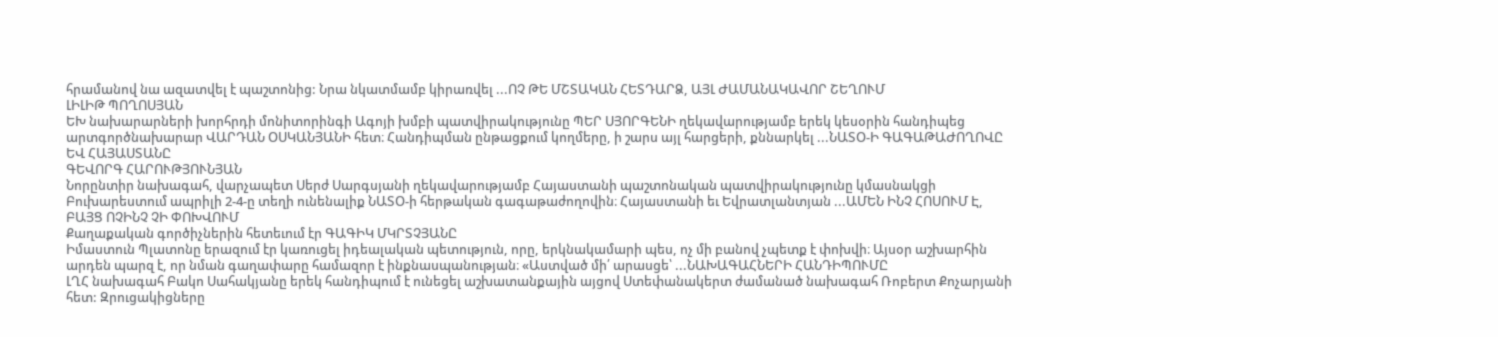հրամանով նա ազատվել է պաշտոնից: Նրա նկատմամբ կիրառվել ...ՈՉ ԹԵ ՄՇՏԱԿԱՆ ՀԵՏԴԱՐՁ, ԱՅԼ ԺԱՄԱՆԱԿԱՎՈՐ ՇԵՂՈՒՄ
ԼԻԼԻԹ ՊՈՂՈՍՅԱՆ
ԵԽ նախարարների խորհրդի մոնիտորինգի Ագոյի խմբի պատվիրակությունը ՊԵՐ ՍՅՈՐԳԵՆԻ ղեկավարությամբ երեկ կեսօրին հանդիպեց արտգործնախարար ՎԱՐԴԱՆ ՕՍԿԱՆՅԱՆԻ հետ։ Հանդիպման ընթացքում կողմերը, ի շարս այլ հարցերի, քննարկել ...ՆԱՏՕ-Ի ԳԱԳԱԹԱԺՈՂՈՎԸ ԵՎ ՀԱՅԱՍՏԱՆԸ
ԳԵՎՈՐԳ ՀԱՐՈՒԹՅՈՒՆՅԱՆ
Նորընտիր նախագահ, վարչապետ Սերժ Սարգսյանի ղեկավարությամբ Հայաստանի պաշտոնական պատվիրակությունը կմասնակցի Բուխարեստում ապրիլի 2-4-ը տեղի ունենալիք ՆԱՏՕ-ի հերթական գագաթաժողովին։ Հայաստանի եւ Եվրատլանտյան ...ԱՄԵՆ ԻՆՉ ՀՈՍՈՒՄ Է, ԲԱՅՑ ՈՉԻՆՉ ՉԻ ՓՈԽՎՈՒՄ
Քաղաքական գործիչներին հետեւում էր ԳԱԳԻԿ ՄԿՐՏՉՅԱՆԸ
Իմաստուն Պլատոնը երազում էր կառուցել իդեալական պետություն, որը, երկնակամարի պես, ոչ մի բանով չպետք է փոխվի։ Այսօր աշխարհին արդեն պարզ է, որ նման գաղափարը համազոր է ինքնասպանության։ «Աստված մի՛ արասցե՝ ...ՆԱԽԱԳԱՀՆԵՐԻ ՀԱՆԴԻՊՈՒՄԸ
ԼՂՀ նախագահ Բակո Սահակյանը երեկ հանդիպում է ունեցել աշխատանքային այցով Ստեփանակերտ ժամանած նախագահ Ռոբերտ Քոչարյանի հետ: Զրուցակիցները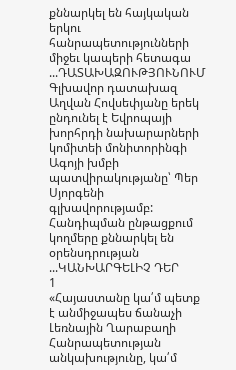քննարկել են հայկական երկու հանրապետությունների միջեւ կապերի հետագա ...ԴԱՏԱԽԱԶՈՒԹՅՈՒՆՈՒՄ
Գլխավոր դատախազ Աղվան Հովսեփյանը երեկ ընդունել է Եվրոպայի խորհրդի նախարարների կոմիտեի մոնիտորինգի Ագոյի խմբի պատվիրակությանը՝ Պեր Սյորգենի գլխավորությամբ: Հանդիպման ընթացքում կողմերը քննարկել են օրենսդրության ...ԿԱՆԽԱՐԳԵԼԻՉ ԴԵՐ
1
«Հայաստանը կա՛մ պետք է անմիջապես ճանաչի Լեռնային Ղարաբաղի Հանրապետության անկախությունը, կա՛մ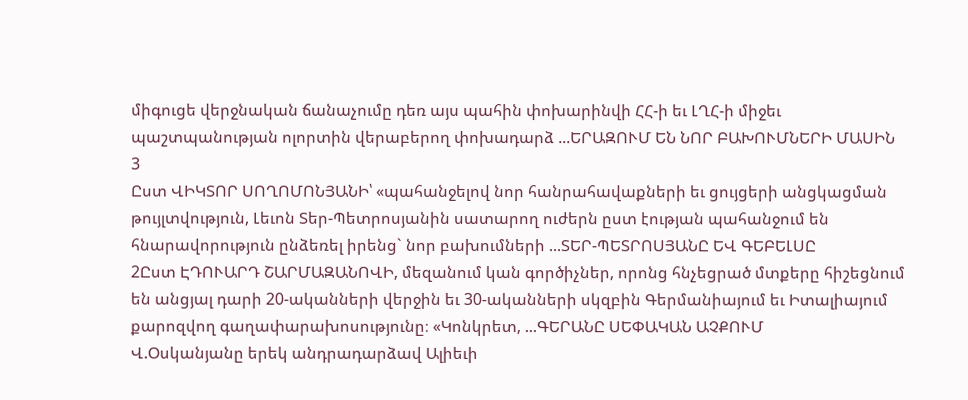միգուցե վերջնական ճանաչումը դեռ այս պահին փոխարինվի ՀՀ-ի եւ ԼՂՀ-ի միջեւ պաշտպանության ոլորտին վերաբերող փոխադարձ ...ԵՐԱԶՈՒՄ ԵՆ ՆՈՐ ԲԱԽՈՒՄՆԵՐԻ ՄԱՍԻՆ
3
Ըստ ՎԻԿՏՈՐ ՍՈՂՈՄՈՆՅԱՆԻ՝ «պահանջելով նոր հանրահավաքների եւ ցույցերի անցկացման թույլտվություն, Լեւոն Տեր-Պետրոսյանին սատարող ուժերն ըստ էության պահանջում են հնարավորություն ընձեռել իրենց` նոր բախումների ...ՏԵՐ-ՊԵՏՐՈՍՅԱՆԸ ԵՎ ԳԵԲԵԼՍԸ
2Ըստ ԷԴՈՒԱՐԴ ՇԱՐՄԱԶԱՆՈՎԻ, մեզանում կան գործիչներ, որոնց հնչեցրած մտքերը հիշեցնում են անցյալ դարի 20-ականների վերջին եւ 30-ականների սկզբին Գերմանիայում եւ Իտալիայում քարոզվող գաղափարախոսությունը։ «Կոնկրետ, ...ԳԵՐԱՆԸ ՍԵՓԱԿԱՆ ԱՉՔՈՒՄ
Վ.Օսկանյանը երեկ անդրադարձավ Ալիեւի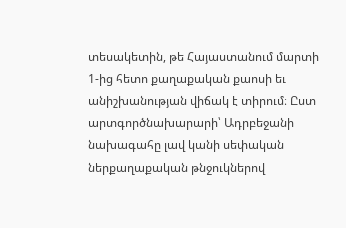տեսակետին, թե Հայաստանում մարտի 1-ից հետո քաղաքական քաոսի եւ անիշխանության վիճակ է տիրում։ Ըստ արտգործնախարարի՝ Ադրբեջանի նախագահը լավ կանի սեփական ներքաղաքական թնջուկներով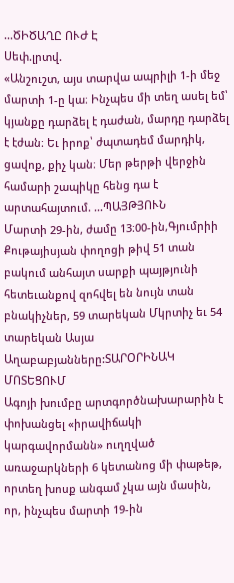...ԾԻԾԱՂԸ ՈՒԺ Է
Սեփ.լրտվ.
«Անշուշտ, այս տարվա ապրիլի 1-ի մեջ մարտի 1-ը կա։ Ինչպես մի տեղ ասել եմ՝ կյանքը դարձել է դաժան, մարդը դարձել է էժան։ Եւ իրոք՝ ժպտադեմ մարդիկ, ցավոք, քիչ կան։ Մեր թերթի վերջին համարի շապիկը հենց դա է արտահայտում. ...ՊԱՅԹՅՈՒՆ
Մարտի 29-ին, ժամը 13։00-ին,Գյումրիի Քութայիսյան փողոցի թիվ 51 տան բակում անհայտ սարքի պայթյունի հետեւանքով զոհվել են նույն տան բնակիչներ, 59 տարեկան Մկրտիչ եւ 54 տարեկան Ասյա Աղաբաբյանները:ՏԱՐՕՐԻՆԱԿ ՄՈՏԵՑՈՒՄ
Ագոյի խումբը արտգործնախարարին է փոխանցել «իրավիճակի կարգավորմանն» ուղղված առաջարկների 6 կետանոց մի փաթեթ, որտեղ խոսք անգամ չկա այն մասին, որ, ինչպես մարտի 19-ին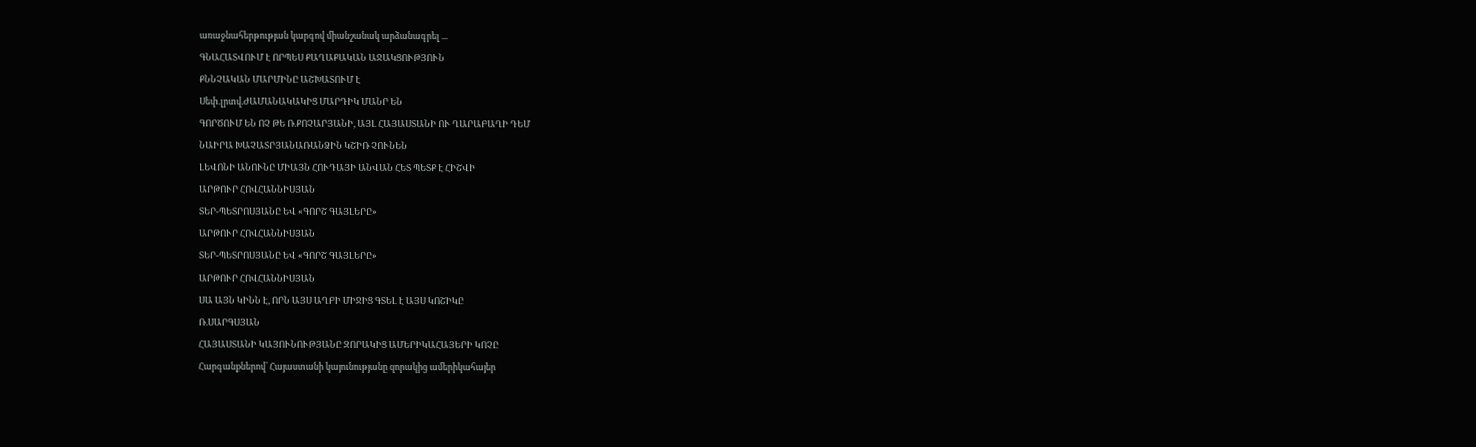առաջնահերթության կարգով միանշանակ արձանագրել ...
ԳՆԱՀԱՏՎՈՒՄ Է ՈՐՊԵՍ ՔԱՂԱՔԱԿԱՆ ԱՋԱԿՑՈՒԹՅՈՒՆ
ՔՆՆՉԱԿԱՆ ՄԱՐՄԻՆԸ ԱՇԽԱՏՈՒՄ Է
Սեփ.լրտվ.ԺԱՄԱՆԱԿԱԿԻՑ ՄԱՐԴԻԿ ՄԱՆՐ ԵՆ
ԳՈՐԾՈՒՄ ԵՆ ՈՉ ԹԵ Ռ.ՔՈՉԱՐՅԱՆԻ, ԱՅԼ ՀԱՅԱՍՏԱՆԻ ՈՒ ՂԱՐԱԲԱՂԻ ԴԵՄ
ՆԱԻՐԱ ԽԱՉԱՏՐՅԱՆԱՌԱՆՁԻՆ ԿՇԻՌ ՉՈՒՆԵՆ
ԼԵՎՈՆԻ ԱՆՈՒՆԸ ՄԻԱՅՆ ՀՈՒԴԱՅԻ ԱՆՎԱՆ ՀԵՏ ՊԵՏՔ Է ՀԻՇՎԻ
ԱՐԹՈՒՐ ՀՈՎՀԱՆՆԻՍՅԱՆ
ՏԵՐ-ՊԵՏՐՈՍՅԱՆԸ ԵՎ «ԳՈՐՇ ԳԱՅԼԵՐԸ»
ԱՐԹՈՒՐ ՀՈՎՀԱՆՆԻՍՅԱՆ
ՏԵՐ-ՊԵՏՐՈՍՅԱՆԸ ԵՎ «ԳՈՐՇ ԳԱՅԼԵՐԸ»
ԱՐԹՈՒՐ ՀՈՎՀԱՆՆԻՍՅԱՆ
ՍԱ ԱՅՆ ԿԻՆՆ Է, ՈՐՆ ԱՅՍ ԱՂԲԻ ՄԻՋԻՑ ԳՏԵԼ Է ԱՅՍ ԿՈՇԻԿԸ
Ռ.ՍԱՐԳՍՅԱՆ
ՀԱՅԱՍՏԱՆԻ ԿԱՅՈՒՆՈՒԹՅԱՆԸ ԶՈՐԱԿԻՑ ԱՄԵՐԻԿԱՀԱՅԵՐԻ ԿՈՉԸ
Հարգանքներով՝ Հայաստանի կայունությանը զորակից ամերիկահայեր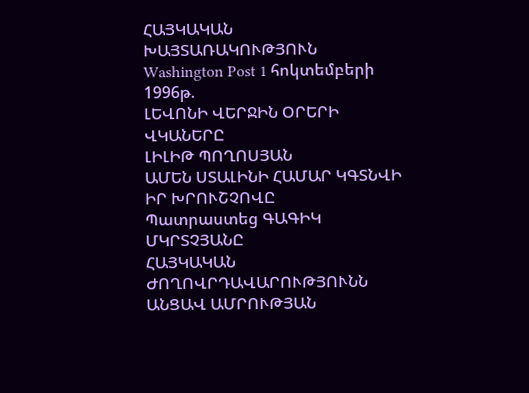ՀԱՅԿԱԿԱՆ ԽԱՅՏԱՌԱԿՈՒԹՅՈՒՆ
Washington Post 1 հոկտեմբերի 1996թ.
ԼԵՎՈՆԻ ՎԵՐՋԻՆ ՕՐԵՐԻ ՎԿԱՆԵՐԸ
ԼԻԼԻԹ ՊՈՂՈՍՅԱՆ
ԱՄԵՆ ՍՏԱԼԻՆԻ ՀԱՄԱՐ ԿԳՏՆՎԻ ԻՐ ԽՐՈՒՇՉՈՎԸ
Պատրաստեց ԳԱԳԻԿ ՄԿՐՏՉՅԱՆԸ
ՀԱՅԿԱԿԱՆ ԺՈՂՈՎՐԴԱՎԱՐՈՒԹՅՈՒՆՆ ԱՆՑԱՎ ԱՄՐՈՒԹՅԱՆ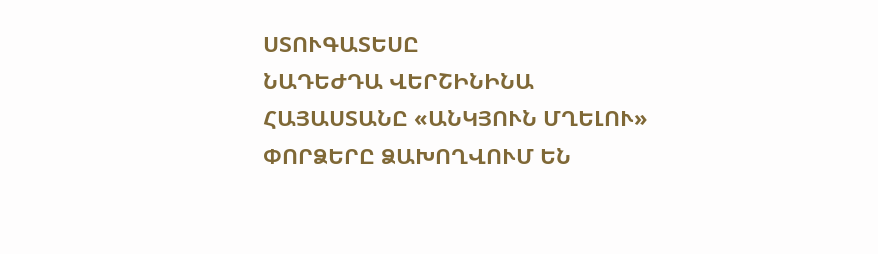ՍՏՈՒԳԱՏԵՍԸ
ՆԱԴԵԺԴԱ ՎԵՐՇԻՆԻՆԱ
ՀԱՅԱՍՏԱՆԸ «ԱՆԿՅՈՒՆ ՄՂԵԼՈՒ» ՓՈՐՁԵՐԸ ՁԱԽՈՂՎՈՒՄ ԵՆ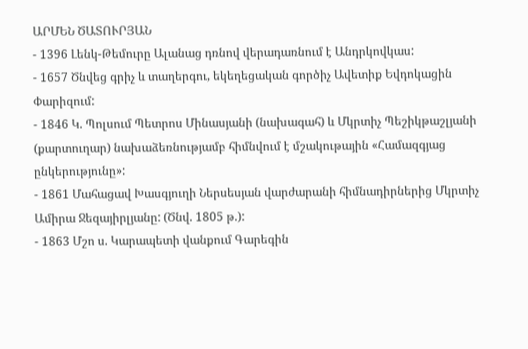ԱՐՄԵՆ ԾԱՏՈՒՐՅԱՆ
- 1396 Լենկ-Թեմուրը Ալանաց դռնով վերադառնում է Անդրկովկաս:
- 1657 Ծնվեց գրիչ և տաղերգու, եկեղեցական գործիչ Ավետիք Եվդոկացին Փարիզում:
- 1846 Կ. Պոլսում Պետրոս Մինասյանի (նախագահ) և Մկրտիչ Պեշիկթաշլյանի (քարտուղար) նախաձեռնությամբ հիմնվում է մշակութային «Համազգյաց ընկերությունը»:
- 1861 Մահացավ Խասգյուղի Ներսեսյան վարժարանի հիմնադիրներից Մկրտիչ Ամիրա Ջեզայիրլյանը: (Ծնվ. 1805 թ.):
- 1863 Մշո ս. Կարապետի վանքում Գարեգին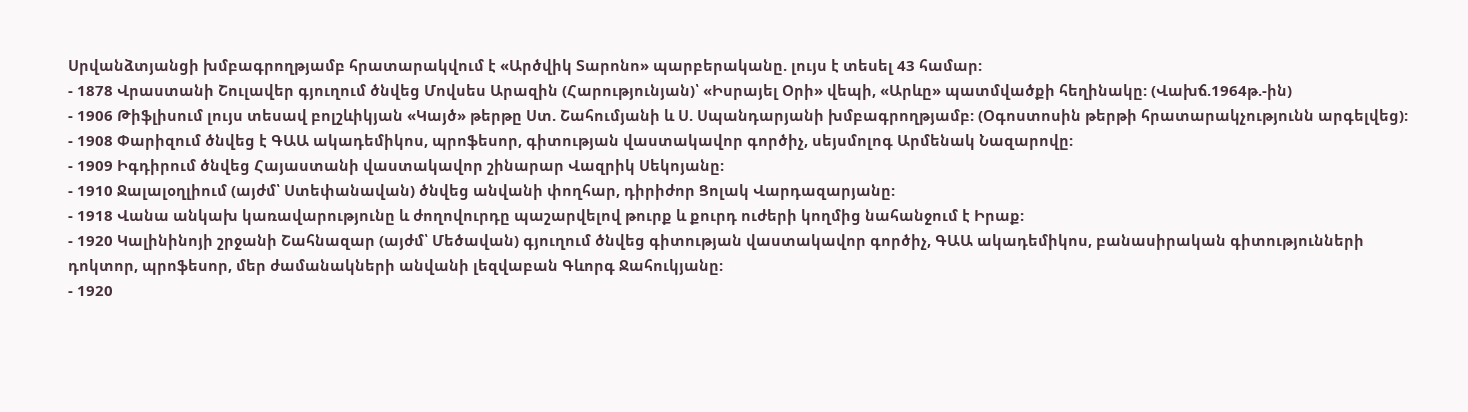Սրվանձտյանցի խմբագրողթյամբ հրատարակվում է «Արծվիկ Տարոնո» պարբերականը. լույս է տեսել 43 համար:
- 1878 Վրաստանի Շուլավեր գյուղում ծնվեց Մովսես Արազին (Հարությունյան)՝ «Իսրայել Օրի» վեպի, «Արևը» պատմվածքի հեղինակը: (Վախճ.1964թ.-ին)
- 1906 Թիֆլիսում լույս տեսավ բոլշևիկյան «Կայծ» թերթը Ստ. Շահումյանի և Ս. Սպանդարյանի խմբագրողթյամբ: (Օգոստոսին թերթի հրատարակչությունն արգելվեց):
- 1908 Փարիզում ծնվեց է ԳԱԱ ակադեմիկոս, պրոֆեսոր, գիտության վաստակավոր գործիչ, սեյսմոլոգ Արմենակ Նազարովը:
- 1909 Իգդիրում ծնվեց Հայաստանի վաստակավոր շինարար Վազրիկ Սեկոյանը:
- 1910 Ջալալօղլիում (այժմ՝ Ստեփանավան) ծնվեց անվանի փողհար, դիրիժոր Ցոլակ Վարդազարյանը:
- 1918 Վանա անկախ կառավարությունը և ժողովուրդը պաշարվելով թուրք և քուրդ ուժերի կողմից նահանջում է Իրաք:
- 1920 Կալինինոյի շրջանի Շահնազար (այժմ՝ Մեծավան) գյուղում ծնվեց գիտության վաստակավոր գործիչ, ԳԱԱ ակադեմիկոս, բանասիրական գիտությունների դոկտոր, պրոֆեսոր, մեր ժամանակների անվանի լեզվաբան Գևորգ Ջահուկյանը:
- 1920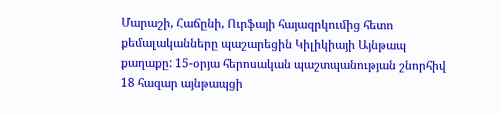Մարաշի, Հաճընի, Ուրֆայի հայազրկումից հետո քեմալականները պաշարեցին Կիլիկիայի Այնթապ քաղաքը: 15-օրյա հերոսական պաշտպանության շնորհիվ 18 հազար այնթապցի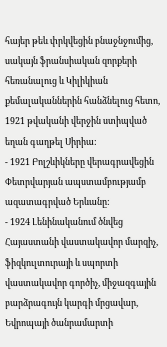հայեր թեև փրկվեցին բնաջնջումից, սակայն ֆրանսիական զորքերի հեռանալուց և Կիլիկիան քեմալականներին հանձնելուց հետո, 1921 թվականի վերջին ստիպված եղան գաղթել Սիրիա:
- 1921 Բոլշևիկները վերագրավեցին Փետրվարյան ապստամբությամբ ազատագրված Երևանը:
- 1924 Լենինականում ծնվեց Հայաստանի վաստակավոր մարզիչ, ֆիզկուլտուրայի և սպորտի վաստակավոր գործիչ, միջազգային բարձրագույն կարգի մրցավար, Եվրոպայի ծանրամարտի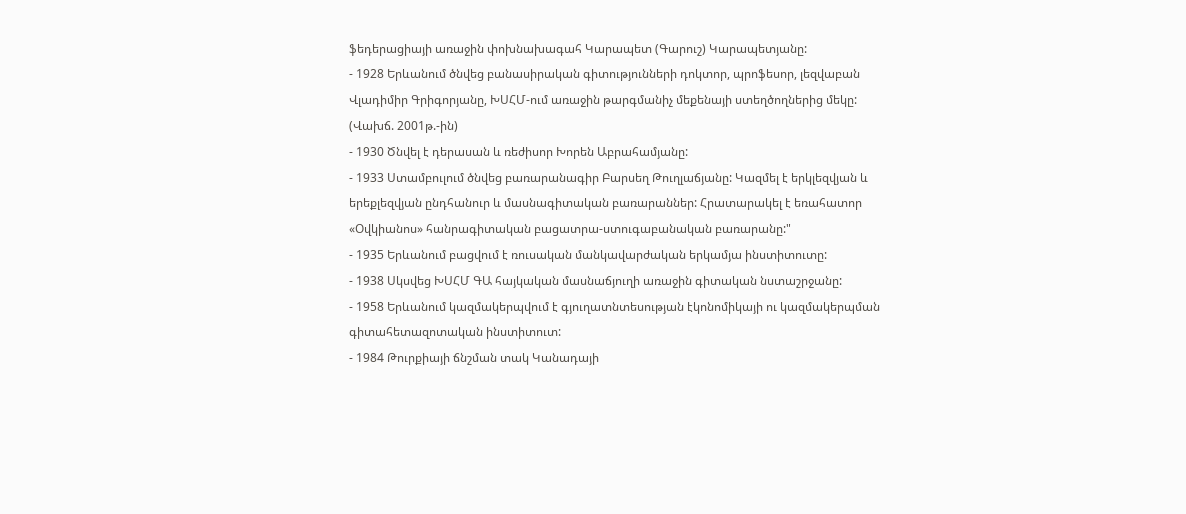ֆեդերացիայի առաջին փոխնախագահ Կարապետ (Գարուշ) Կարապետյանը:
- 1928 Երևանում ծնվեց բանասիրական գիտությունների դոկտոր, պրոֆեսոր, լեզվաբան Վլադիմիր Գրիգորյանը, ԽՍՀՄ-ում առաջին թարգմանիչ մեքենայի ստեղծողներից մեկը: (Վախճ. 2001թ.-ին)
- 1930 Ծնվել է դերասան և ռեժիսոր Խորեն Աբրահամյանը:
- 1933 Ստամբուլում ծնվեց բառարանագիր Բարսեղ Թուղլաճյանը: Կազմել է երկլեզվյան և երեքլեզվյան ընդհանուր և մասնագիտական բառարաններ: Հրատարակել է եռահատոր «Օվկիանոս» հանրագիտական բացատրա-ստուգաբանական բառարանը:"
- 1935 Երևանում բացվում է ռուսական մանկավարժական երկամյա ինստիտուտը:
- 1938 Սկսվեց ԽՍՀՄ ԳԱ հայկական մասնաճյուղի առաջին գիտական նստաշրջանը:
- 1958 Երևանում կազմակերպվում է գյուղատնտեսության էկոնոմիկայի ու կազմակերպման գիտահետազոտական ինստիտուտ:
- 1984 Թուրքիայի ճնշման տակ Կանադայի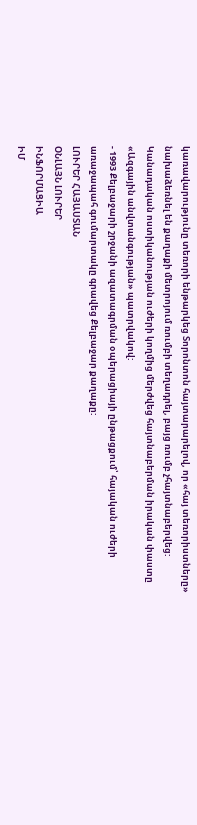կառավարությունը տեռորի ենթարկեց Տորոնտոն հայտարարելով, որ «հայ տեռորիստները» նախաձեռնել են քաղաքի մետրոյում ռումբի տեղադրել, բայց ռումբ չհայտնաբերվեց: Կանադական ոստիկանության ուժերի կողմից մերժվեց հայտնաբերման իրական փաստը «Ազգային անվտանգության» պատրվակով:
- 1993 Քելբաջարի շրջանի ազատագրման օպերացիայի ընթացքում՝ հայական ուժերի առաջապահ գումարտակը գրավեց Քելբաջար քաղաքը:
ԼՈՒՐԵՐ ՀԱՅԱՍՏԱՆ
ՕՆԼԱՅՆ ԼՈՒՐԵՐ
ԻՆՖՈՐՄԱՑԻԱ
ԻՄ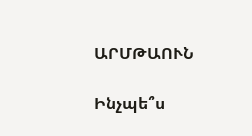ԱՐՄԹԱՈՒՆ

Ինչպե՞ս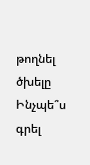թողնել ծխելը
Ինչպե՞ս գրել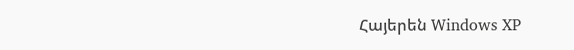Հայերեն Windows XP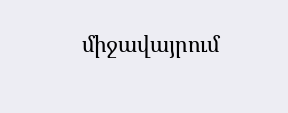միջավայրում